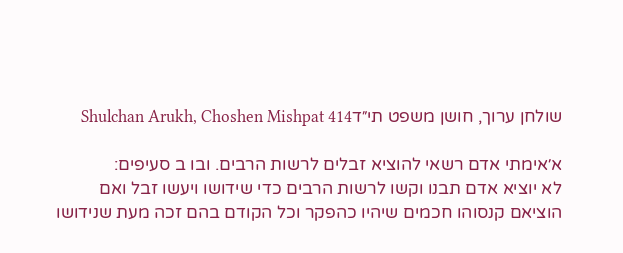שולחן ערוך, חושן משפט תי״דShulchan Arukh, Choshen Mishpat 414

א׳אימתי אדם רשאי להוציא זבלים לרשות הרבים. ובו ב סעיפים:
לא יוציא אדם תבנו וקשו לרשות הרבים כדי שידושו ויעשו זבל ואם הוציאם קנסוהו חכמים שיהיו כהפקר וכל הקודם בהם זכה מעת שנידושו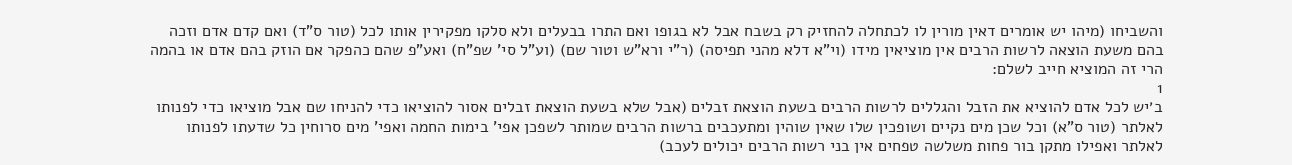והשביחו (מיהו יש אומרים דאין מורין לו לכתחלה להחזיק רק בשבח אבל לא בגופו ואם התרו בבעלים ולא סלקו מפקירין אותו לכל (טור ס"ד) ואם קדם אדם וזכה בהם משעת הוצאה לרשות הרבים אין מוציאין מידו (וי"א דלא מהני תפיסה) (ר"י ורא"ש וטור שם) (וע"ל סי' שפ"ח) ואע"פ שהם כהפקר אם הוזק בהם אדם או בהמה הרי זה המוציא חייב לשלם:
1
ב׳יש לכל אדם להוציא את הזבל והגללים לרשות הרבים בשעת הוצאת זבלים (אבל שלא בשעת הוצאת זבלים אסור להוציאו כדי להניחו שם אבל מוציאו כדי לפנותו לאלתר (טור ס"א) וכל שכן מים נקיים ושופכין שלו שאין שוהין ומתעכבים ברשות הרבים שמותר לשפכן אפי' בימות החמה ואפי' מים סרוחין כל שדעתו לפנותו לאלתר ואפילו מתקן בור פחות משלשה טפחים אין בני רשות הרבים יכולים לעכב)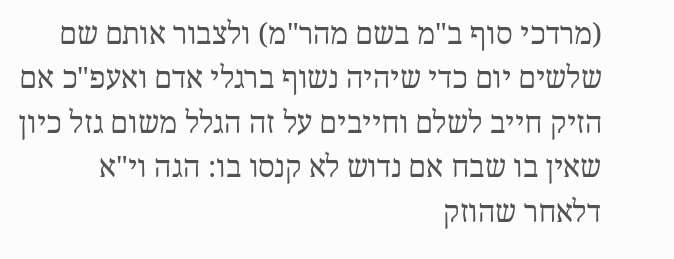(מרדכי סוף ב"מ בשם מהר"מ) ולצבור אותם שם שלשים יום כדי שיהיה נשוף ברגלי אדם ואעפ"כ אם הזיק חייב לשלם וחייבים על זה הגלל משום גזל כיון שאין בו שבח אם נדוש לא קנסו בו: הגה וי"א דלאחר שהוזק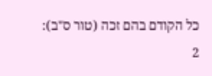כל הקודם בהם זכה (טור ס"ב):
2